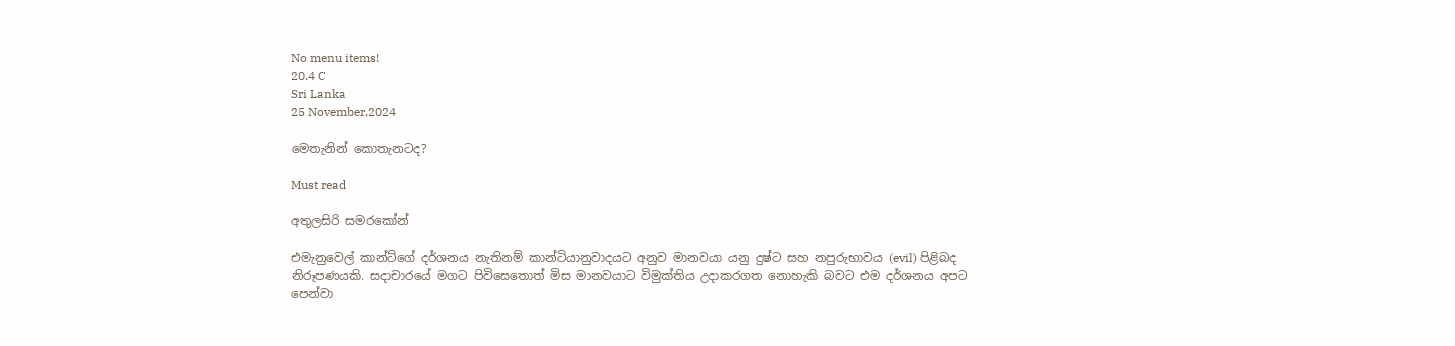No menu items!
20.4 C
Sri Lanka
25 November,2024

මෙතැනින් කොතැනටද?

Must read

අතුලසිරි සමරකෝන්

එමැනුවෙල් කාන්ට්ගේ දර්ශනය නැතිනම් කාන්ටියානුවාදයට අනුව මානවයා යනු දුෂ්ට සහ නපුරුභාවය (evil) පිළිබද නිරූපණයකි. සදාචාරයේ මගට පිවිසෙතොත් මිස මානවයාට විමුක්තිය උදාකරගත නොහැකි බවට එම දර්ශනය අපට පෙන්වා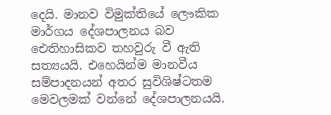දෙයි. මානව විමුක්තියේ ලෞකික මාර්ගය දේශපාලනය බව ඓතිහාසිකව තහවුරු වී ඇති සත්‍යයයි. එහෙයින්ම මානවීය සම්පාදනයන් අතර සුවිශිෂ්ටතම මෙවලමක් වන්නේ දේශපාලනයයි.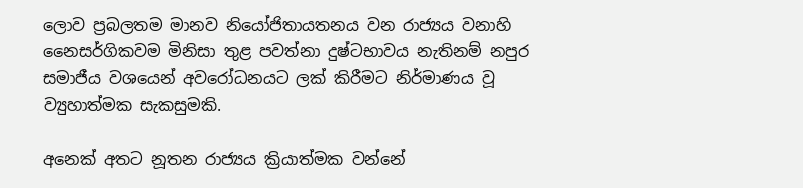ලොව ප්‍රබලතම මානව නියෝජිතායතනය වන රාජ්‍යය වනාහි නෛසර්ගිකවම මිනිසා තුළ පවත්නා දුෂ්ටභාවය නැතිනම් නපුර සමාජීය වශයෙන් අවරෝධනයට ලක් කිරීමට නිර්මාණය වූ ව්‍යුහාත්මක සැකසුමකි.

අනෙක් අතට නූතන රාජ්‍යය ක්‍රියාත්මක වන්නේ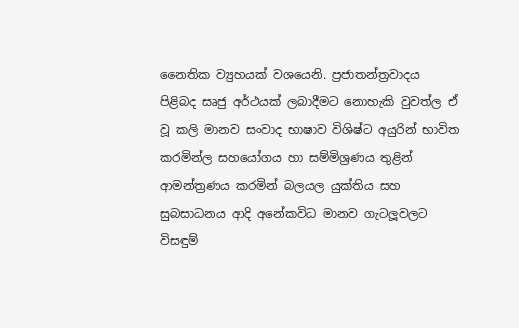නෛතික ව්‍යුහයක් වශයෙනි. ප්‍රජාතන්ත්‍රවාදය පිළිබද සෘජු අර්ථයක් ලබාදීමට නොහැකි වුවත්ල ඒ වූ කලි මානව සංවාද භාෂාව විශිෂ්ට අයුරින් භාවිත කරමින්ල සහයෝගය හා සම්මිශ්‍රණය තුළින් ආමන්ත්‍රණය කරමින් බලයල යුක්තිය සහ සුබසාධනය ආදි අනේකවිධ මානව ගැටලූවලට විසඳුම්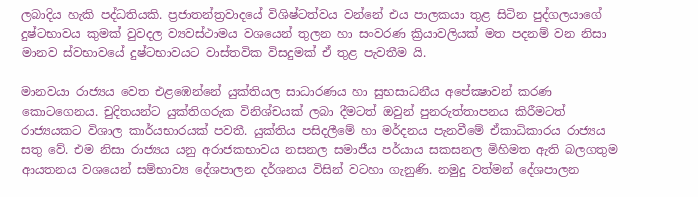ලබාදිය හැකි පද්ධතියකි. ප්‍රජාතන්ත්‍රවාදයේ විශිෂ්ටත්වය වන්නේ එය පාලකයා තුළ සිටින පුද්ගලයාගේ දුෂ්ටභාවය කුමක් වුවදල ව්‍යවස්ථාමය වශයෙන් තුලන හා සංවරණ ක්‍රියාවලියක් මත පදනම් වන නිසා මානව ස්වභාවයේ දුෂ්ටභාවයට වාස්තවික විසදුමක් ඒ තුළ පැවතීම යි.

මානවයා රාජ්‍යය වෙත එළඹෙන්නේ යුක්තියල සාධාරණය හා සුභසාධනීය අපේක්‍ෂාවන් කරණ කොටගෙනය. චුදිතයන්ට යුක්තිගරුක විනිශ්චයක් ලබා දීමටත් ඔවුන් පුනරුත්තාපනය කිරීමටත් රාජ්‍යයකට විශාල කාර්යභාරයක් පවතී. යුක්තිය පසිදලීමේ හා මර්දනය පැනවීමේ ඒකාධිකාරය රාජ්‍යය සතු වේ. එම නිසා රාජ්‍යය යනු අරාජකභාවය නසනල සමාජීය පර්යාය සකසනල මිහිමත ඇති බලගතුම ආයතනය වශයෙන් සම්භාව්‍ය දේශපාලන දර්ශනය විසින් වටහා ගැනුණි. නමුදු වත්මන් දේශපාලන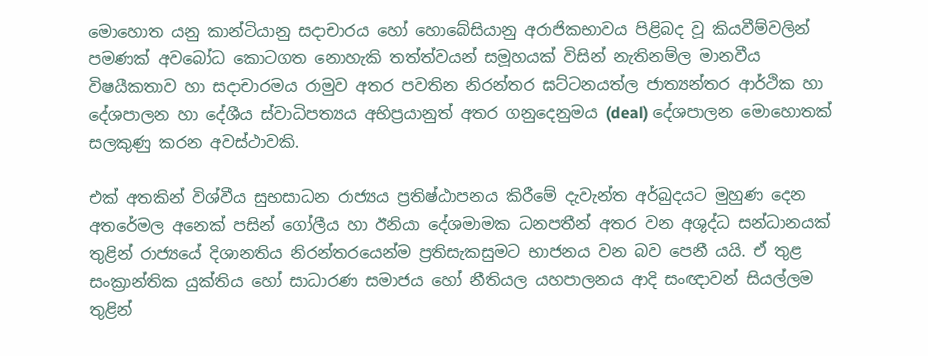මොහොත යනු කාන්ටියානු සදාචාරය හෝ හොබේසියානු අරාජිකභාවය පිළිබද වූ කියවීම්වලින් පමණක් අවබෝධ කොටගත නොහැකි තත්ත්වයන් සමූහයක් විසින් නැතිනම්ල මානවීය විෂයීකතාව හා සදාචාරමය රාමුව අතර පවතින නිරන්තර ඝට්ටනයත්ල ජාත්‍යන්තර ආර්ථික හා දේශපාලන හා දේශීය ස්වාධිපත්‍යය අභිප්‍රයානුත් අතර ගනුදෙනුමය (deal) දේශපාලන මොහොතක් සලකුණු කරන අවස්ථාවකි.

එක් අතකින් විශ්වීය සුභසාධන රාජ්‍යය ප්‍රතිෂ්ඨාපනය කිරීමේ දැවැන්ත අර්බුදයට මුහුණ දෙන අතරේමල අනෙක් පසින් ගෝලීය හා ඊනියා දේශමාමක ධනපතීන් අතර වන අශුද්ධ සන්ධානයක් තුළින් රාජ්‍යයේ දිශානතිය නිරන්තරයෙන්ම ප්‍රතිසැකසුමට භාජනය වන බව පෙනී යයි. ඒ තුළ සංක්‍රාන්තික යුක්තිය හෝ සාධාරණ සමාජය හෝ නීතියල යහපාලනය ආදි සංඥාවන් සියල්ලම තුළින්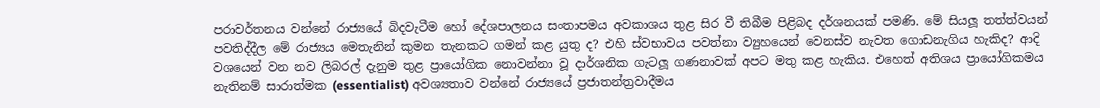පරාවර්තනය වන්නේ රාජ්‍යයේ බිදවැටීම හෝ දේශපාලනය සංතාපමය අවකාශය තුළ සිර වී තිබීම පිළිබද දර්ශනයක් පමණි. මේ සියලූ තත්ත්වයන් පවතිද්දීල මේ රාජ්‍යය මෙතැනින් කුමන තැනකට ගමන් කළ යුතු ද? එහි ස්වභාවය පවත්නා ව්‍යුහයෙන් වෙනස්ව නැවත ගොඩනැගිය හැකිද? ආදි වශයෙන් වන නව ලිබරල් දැනුම තුළ ප්‍රායෝගික නොවන්නා වූ දාර්ශනික ගැටලූ ගණනාවක් අපට මතු කළ හැකිය. එහෙත් අතිශය ප්‍රායෝගිකමය නැතිනම් සාරාත්මක (essentialist) අවශ්‍යතාව වන්නේ රාජ්‍යයේ ප්‍රජාතන්ත්‍රවාදීමය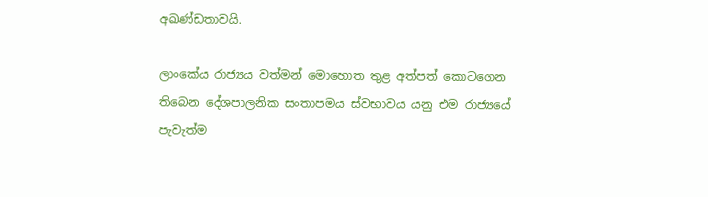අඛණ්ඩතාවයි.

ලාංකේය රාජ්‍යය වත්මන් මොහොත තුළ අත්පත් කොටගෙන තිබෙන දේශපාලනික සංතාපමය ස්වභාවය යනු එම රාජ්‍යයේ පැවැත්ම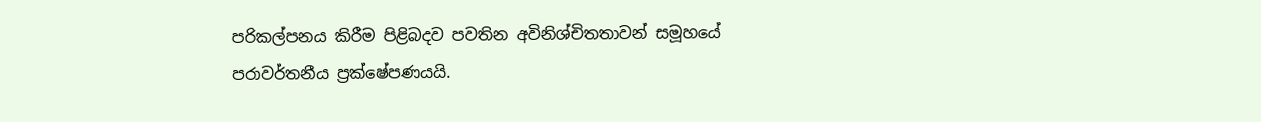පරිකල්පනය කිරීම පිළිබදව පවතින අවිනිශ්චිතතාවන් සමූහයේ පරාවර්තනීය ප්‍රක්ෂේපණයයි.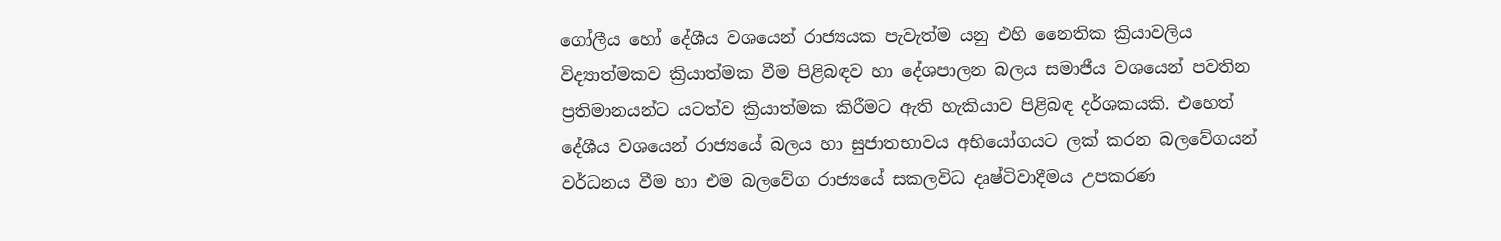ගෝලීය හෝ දේශීය වශයෙන් රාජ්‍යයක පැවැත්ම යනු එහි නෛතික ක්‍රියාවලිය විද්‍යාත්මකව ක්‍රියාත්මක වීම පිළිබඳව හා දේශපාලන බලය සමාජීය වශයෙන් පවතින ප්‍රතිමානයන්ට යටත්ව ක්‍රියාත්මක කිරීමට ඇති හැකියාව පිළිබඳ දර්ශකයකි. එහෙත් දේශීය වශයෙන් රාජ්‍යයේ බලය හා සුජාතභාවය අභියෝගයට ලක් කරන බලවේගයන් වර්ධනය වීම හා එම බලවේග රාජ්‍යයේ සකලවිධ දෘෂ්ටිවාදීමය උපකරණ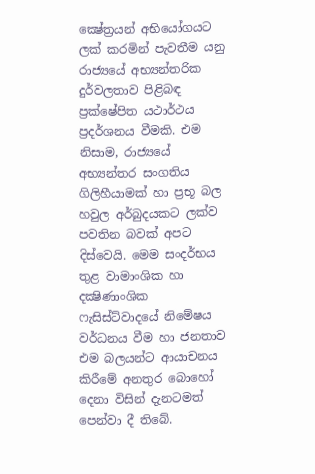ක්‍ෂේත්‍රයන් අභියෝගයට ලක් කරමින් පැවතීම යනු රාජ්‍යයේ අභ්‍යන්තරික දුර්වලතාව පිළිබඳ ප්‍රක්ෂේපිත යථාර්ථය ප්‍රදර්ශනය වීමකි. එම නිසාම, රාජ්‍යයේ අභ්‍යන්තර සංගතිය ගිලිහීයාමක් හා ප්‍රභූ බල හවුල අර්බුදයකට ලක්ව පවතින බවක් අපට දිස්වෙයි. මෙම සංදර්භය තුළ වාමාංශික හා දක්‍ෂිණාංශික ෆැසිස්ට්වාදයේ නිමේෂය වර්ධනය වීම හා ජනතාව එම බලයන්ට ආයාචනය කිරීමේ අනතුර බොහෝ දෙනා විසින් දැනටමත් පෙන්වා දී තිබේ.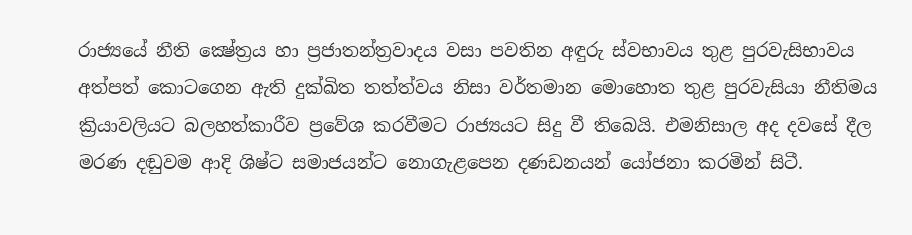රාජ්‍යයේ නීති ක්‍ෂේත්‍රය හා ප්‍රජාතන්ත්‍රවාදය වසා පවතින අඳුරු ස්වභාවය තුළ පුරවැසිභාවය අත්පත් කොටගෙන ඇති දුක්ඛිත තත්ත්වය නිසා වර්තමාන මොහොත තුළ පුරවැසියා නීතිමය ක්‍රියාවලියට බලහත්කාරීව ප්‍රවේශ කරවීමට රාජ්‍යයට සිදු වී තිබෙයි. එමනිසාල අද දවසේ දීල මරණ දඬුවම ආදි ශිෂ්ට සමාජයන්ට නොගැළපෙන දණඩනයන් යෝජනා කරමින් සිටී.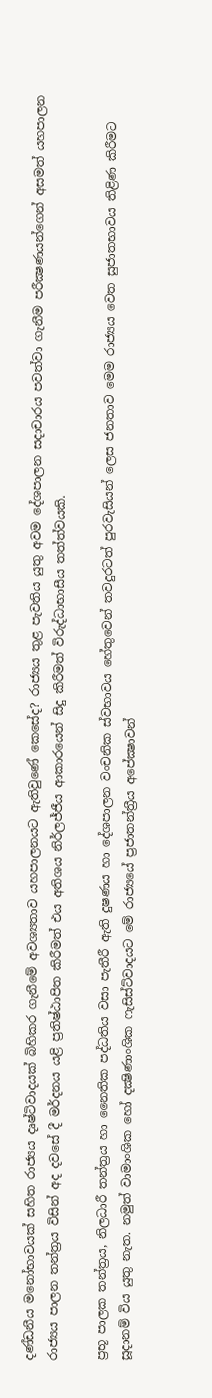දණ්ඩනීය මනෝභාවයක් සහිත රාජ්‍යය දෘෂ්ටිවාදයක් බිහිකර ගැනීමේ අවශ්‍යතාව යහපාලනයට ඇතිවුණේ කෙසේද? රාජ්‍යය තුළ පැවතිය යුතු අවම දේශපාලන සදාචාරය පවත්වා ගැනීම පරීක්‍ෂණයන්ගෙන් අසමත් යහපාලන රාජ්‍යය පාලන තන්ත්‍රය විසින් අද දවසේ දී මර්දනය යළි ප්‍රතිෂ්ඨාපිත කිරීමත් එය අතිශය නිර්ලජ්ජීය ආකාරයෙන් සිදු කිරීමත් විරුද්ධාභාසීය තත්ත්වයකි.

ප්‍රභූ පාලක තන්ත්‍රය, නිලධාරී තන්ත්‍රය හා නෛතික පද්ධතිය වසා පැතීරී ඇති දුෂණය හා දේශපාලන වංචනික ස්වභාවය හේතුවෙන් තවදුරටත් පුරවැසියන් ලෙස ජනතාව මෙම රාජ්‍යය වෙත සුජාතභාවය තිළිණ කිරීමට සූදානම් විය යුතු නැත. නමුත් වාමාංශික හෝ දක්‍ෂිණාංශික ෆැසිස්ට්වාදයට මේ රාජ්‍යයේ ප්‍රජාතන්ත්‍රීය අපේක්‍ෂාවන්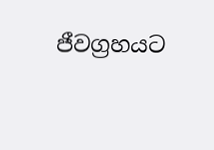ජීවග්‍රහයට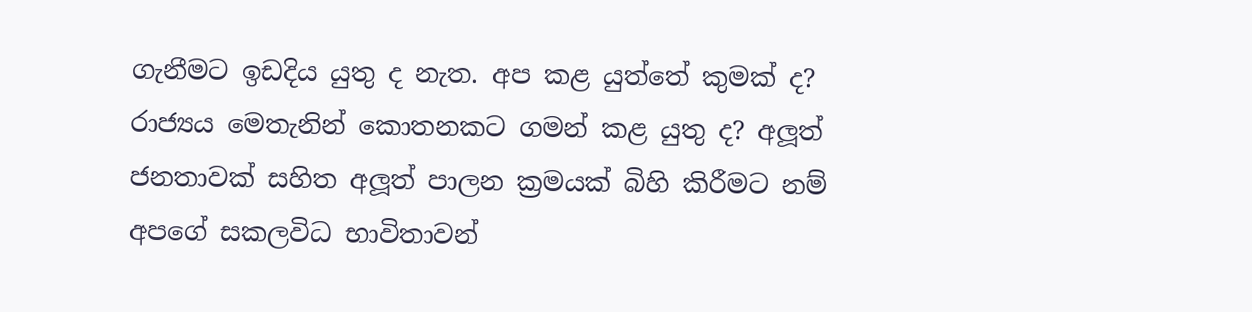ගැනීමට ඉඩදිය යුතු ද නැත. අප කළ යුත්තේ කුමක් ද? රාජ්‍යය මෙතැනින් කොතනකට ගමන් කළ යුතු ද? අලූත් ජනතාවක් සහිත අලූත් පාලන ක්‍රමයක් බිහි කිරීමට නම් අපගේ සකලවිධ භාවිතාවන්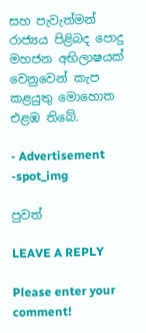සහ පැවැත්මන් රාජ්‍යය පිළිබද පොදු මහජන අභිලාෂයක් වෙනුවෙන් කැප කළයුතු මොහොත එළඹ තිබේ.

- Advertisement -spot_img

පුවත්

LEAVE A REPLY

Please enter your comment!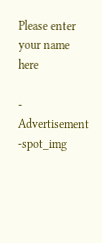Please enter your name here

- Advertisement -spot_img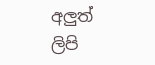අලුත් ලිපි